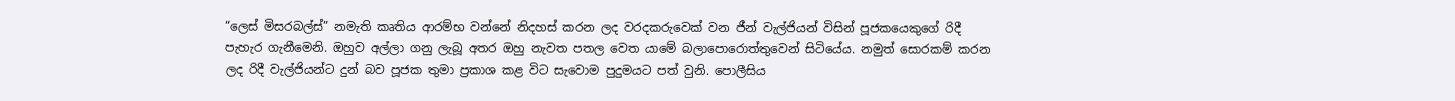“ලෙස් මිසරබල්ස්” නමැති කෘතිය ආරම්භ වන්නේ නිදහස් කරන ලද වරදකරුවෙක් වන ජීන් වැල්ජියන් විසින් පූජකයෙකුගේ රිදී පැහැර ගැනීමෙනි. ඔහුව අල්ලා ගනු ලැබූ අතර ඔහු නැවත පතල වෙත යාමේ බලාපොරොත්තුවෙන් සිටියේය. නමුත් සොරකම් කරන ලද රිදී වැල්ජියන්ට දුන් බව පූජක තුමා ප්‍රකාශ කළ විට සැවොම පුදුමයට පත් වුනි. පොලීසිය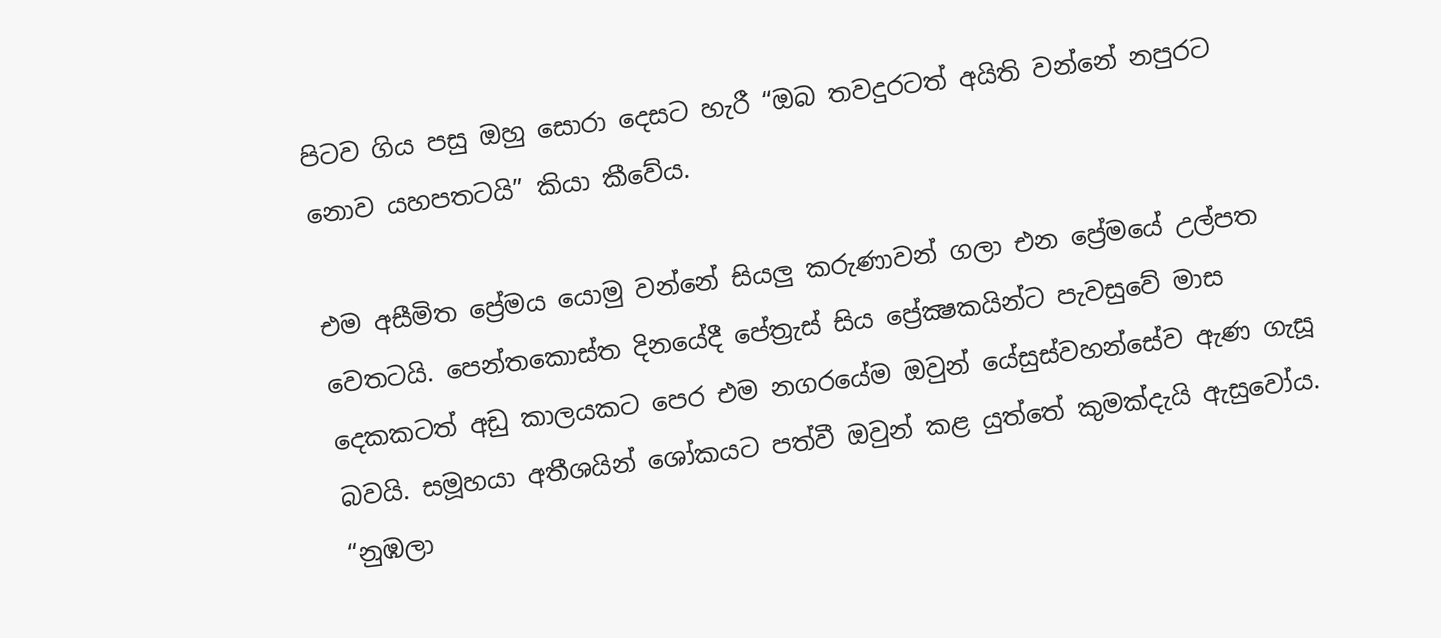පිටව ගිය පසු ඔහු සොරා දෙසට හැරී “ඔබ තවදුරටත් අයිති වන්නේ නපුරට නොව යහපතටයි” කියා කීවේය.

එම අසීමිත ප්‍රේමය යොමු වන්නේ සියලු කරුණාවන් ගලා එන ප්‍රේමයේ උල්පත වෙතටයි. පෙන්තකොස්ත දිනයේදී පේත්‍රැස් සිය ප්‍රේක්‍ෂකයින්ට පැවසුවේ මාස දෙකකටත් අඩු කාලයකට පෙර එම නගරයේම ඔවුන් යේසුස්වහන්සේව ඇණ ගැසූ බවයි. සමූහයා අතීශයින් ශෝකයට පත්වී ඔවුන් කළ යුත්තේ කුමක්දැයි ඇසුවෝය. “නුඹලා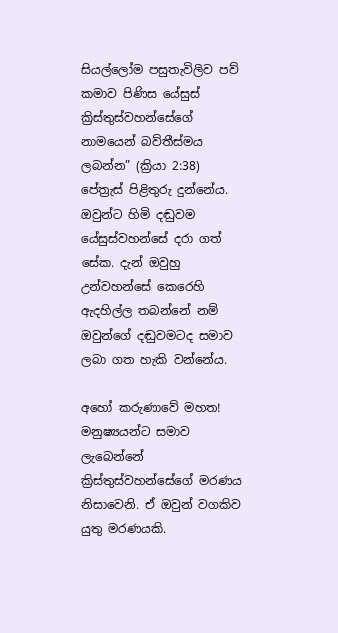සියල්ලෝම පසුතැවිලිව පව් කමාව පිණිස යේසුස් ක්‍රිස්තුස්වහන්සේගේ නාමයෙන් බව්තීස්මය ලබන්න” (ක්‍රියා 2:38) පේත්‍රැස් පිළිතුරු දුන්නේය. ඔවුන්ට හිමි දඬුවම යේසුස්වහන්සේ දරා ගත් සේක. දැන් ඔවුහු උන්වහන්සේ කෙරෙහි ඇදහිල්ල තබන්නේ නම් ඔවුන්ගේ දඬුවමටද සමාව ලබා ගත හැකි වන්නේය.

අහෝ කරුණාවේ මහත! මනුෂ්‍යයන්ට සමාව ලැබෙන්නේ ක්‍රිස්තුස්වහන්සේගේ මරණය නිසාවෙනි. ඒ ඔවුන් වගකිව යුතු මරණයකි.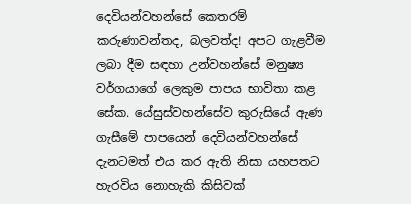දෙවියන්වහන්සේ කෙතරම් කරුණාවන්තද, බලවත්ද! අපට ගැළවීම ලබා දීම සඳහා උන්වහන්සේ මනුෂ්‍ය වර්ගයාගේ ලෙකුම පාපය භාවිතා කළ සේක. යේසුස්වහන්සේව කුරුසියේ ඇණ ගැසීමේ පාපයෙන් දෙවියන්වහන්සේ දැනටමත් එය කර ඇති නිසා යහපතට හැරවිය නොහැකි කිසිවක්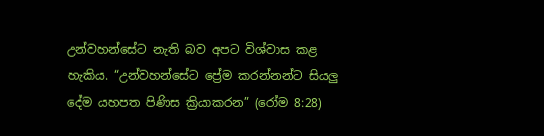උන්වහන්සේට නැති බව අපට විශ්වාස කළ හැකිය. “උන්වහන්සේට ප්‍රේම කරන්නන්ට සියලු දේම යහපත පිණිස ක්‍රියාකරන” (රෝම 8:28)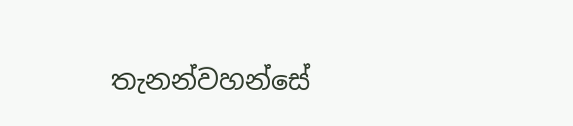තැනන්වහන්සේ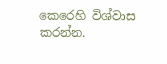කෙරෙහි විශ්වාස කරන්න.